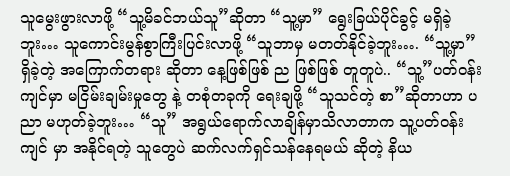သူမွေးဖွားလာဖို့ “သူ့မိခင်ဘယ်သူ”ဆိုတာ “သူ့မှာ” ရွေးခြယ်ပိုင်ခွင့် မရှိခဲ့ဘူး… သူကောင်းမွန်စွာကြီးပြင်းလာဖို့ “သူဘာမှ မတတ်နိုင်ခဲ့ဘူး…. “သူ့မှာ” ရှိခဲ့တဲ့ အကြောက်တရား ဆိုတာ နေ့ဖြစ်ဖြစ် ည ဖြစ်ဖြစ် တူတူပဲ.. “သူ့”ပတ်ဝန်းကျင်မှာ မငြိမ်းချမ်းမှုတွေ နဲ့ တစုံတခုကို ရေးချဖို့ “သူသင်တဲ့ စာ”ဆိုတာဟာ ပညာ မဟုတ်ခဲ့ဘူး… “သူ” အရွယ်ရောက်လာချိန်မှာသိလာတာက သူ့ပတ်ဝန်းကျင် မှာ အနိုင်ရတဲ့ သူတွေပဲ ဆက်လက်ရှင်သန်နေရမယ် ဆိုတဲ့ နိယ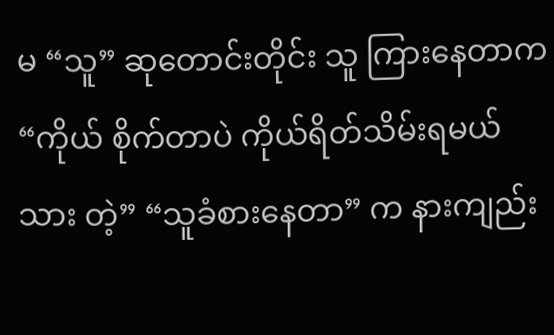မ “သူ” ဆုတောင်းတိုင်း သူ ကြားနေတာက “ကိုယ် စိုက်တာပဲ ကိုယ်ရိတ်သိမ်းရမယ်သား တဲ့” “သူခံစားနေတာ” က နားကျည်း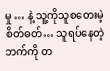မှု … နဲ့ သူ့ကိုသူစတေးမဲ့ စိတ်ဓတ်… သူရပ်နေတဲ့ ဘက်ကို တ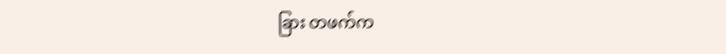ခြား တဖက်က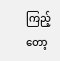ကြည့်တော့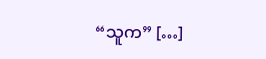“သူက” […]